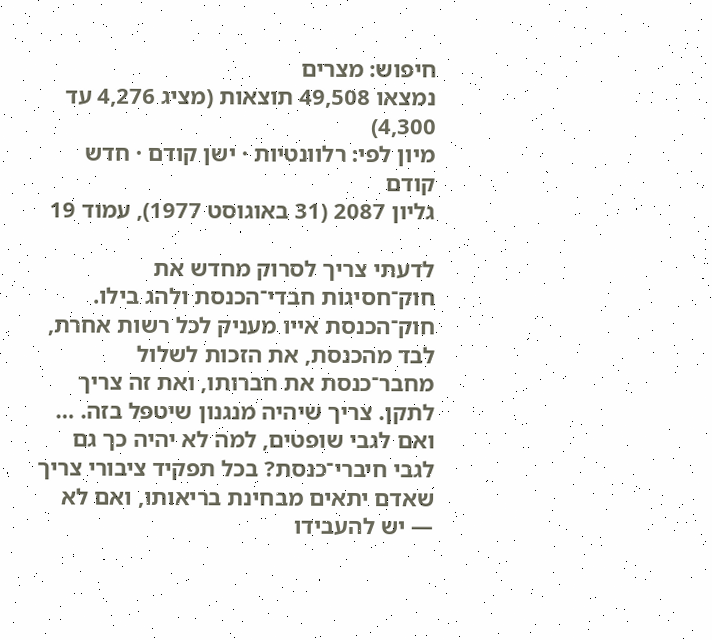חיפוש: מצרים
נמצאו 49,508 תוצאות (מציג 4,276 עד 4,300)
מיון לפי: רלוונטיות · ישן קודם · חדש קודם
גליון 2087 (31 באוגוסט 1977), עמוד 19

לדעתי צריך לסרוק מחדש את חוק־חסיגות חבדי־הכנסת ולהג בילו. חוק־הכנסת אייו מעניק לכל רשות אחרת, לבד מהכנסת, את הזכות לשלול מחבר־כנסת את חברותו, ואת זה צריך לתקן. צריך שיהיה מנגנון שיטפל בזה. … ואם לגבי שופטים, למה לא יהיה כך גם לגבי חיברי־כנסת? בכל תפקיד ציבורי צריך שאדם יתאים מבחינת בריאותו, ואם לא — יש להעבידו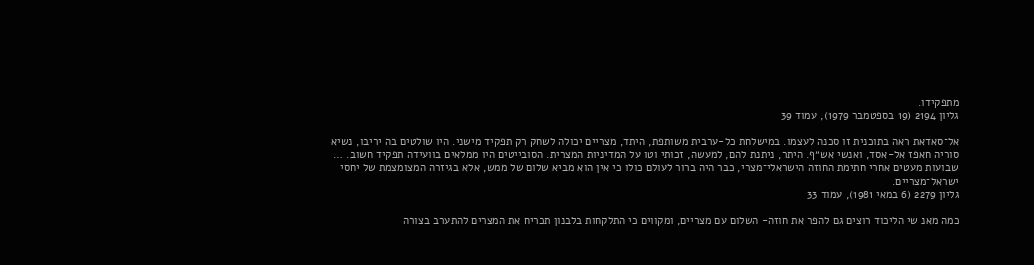מתפקידו.
גליון 2194 (19 בספטמבר 1979), עמוד 39

אל־סאדאת ראה בתוכנית זו סכנה לעצמו. במישלחת כל-ערבית משותפת, היתד, מצריים יכולה לשחק רק תפקיד מישני. היו שולטים בה יריבו, נשיא סוריה חאפז אל-אסד, ואנשי אש״ף. היתר, ניתנת להם, למעשה, זכותי וטו על המדיניות המצרית. הסובייטים היו ממלאים בוועידה תפקיד חשוב. … שבועות מעטים אחרי חתימת החוזה הישראלי־מצרי, כבר היה ברור לעולם כולו כי אין הוא מביא שלום של ממש, אלא בגיזרה המצומצמת של יחסי ישראל־מצריים.
גליון 2279 (6 במאי 1981), עמוד 33

כמה מאנ שי הליכוד רוצים גם להפר את חוזה- השלום עם מצריים, ומקווים כי התלקחות בלבנון תכריח את המצרים להתערב בצורה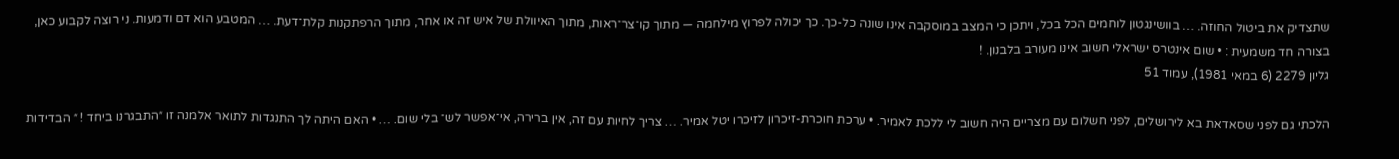שתצדיק את ביטול החוזה. … בוושינגטון לוחמים הכל בכל, ויתכן כי המצב במוסקבה אינו שונה כל-כך. כך יכולה לפרוץ מילחמה — מתוך קו־צר־ראות, מתוך האיוולת של איש זה או אחר, מתוך הרפתקנות קלת־דעת. … המטבע הוא דם ודמעות. ני רוצה לקבוע כאן, בצורה חד משמעית : • שום אינטרס ישראלי חשוב אינו מעורב בלבנון. !
גליון 2279 (6 במאי 1981), עמוד 51

הלכתי גם לפני שסאדאת בא לירושלים, לפני חשלום עם מצריים היה חשוב לי ללכת לאמיר. • ערכת חוכרת-זיכרון לזיכרו יטל אמיר. … צריך לחיות עם זה, אין ברירה, אי־אפשר לש־ בלי שום. … • האם היתה לך התנגדות לתואר אלמנה זו ״התבגרנו ביחד ! ״ הבדידות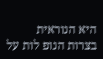היא הנוראית בצרות הנופ לות על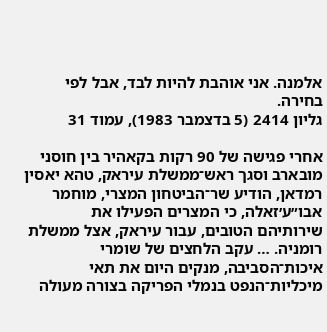אלמנה. אני אוהבת להיות לבד, אבל לפי בחירה.
גליון 2414 (5 בדצמבר 1983), עמוד 31

אחרי פגישה של 90 רקות בקאהיר בין חוסני מובארב וסגך ראש־ממשלת עיראק, טהא יאסין רמדאן, הודיע שר־הביטחון המצרי, מוחמר אבו״ע׳זאלה, כי המצרים הפעילו את שירותיהם הטובים, עבור עיראק, אצל ממשלת רומניה. … עקב הלחצים של שומרי איכות־הסביבה, מנקים היום את תאי מיכליות־הנפט בנמלי הפריקה בצורה מעולה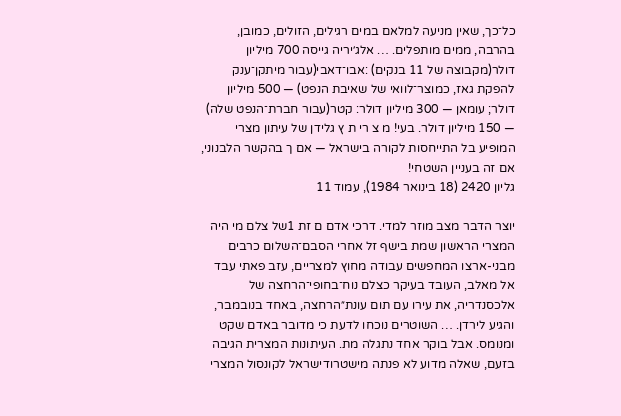כל־כך, שאין מניעה למלאם במים רגילים, הזולים, כמובן, בהרבה, ממים מותפלים. … אלג׳יריה גייסה 700 מיליון דולר(מקבוצה של 11 בנקים) :אבו־דאבי(עבור מיתקן־ענק להפקת גאז, כמוצר־לוואי של שאיבת הנפט) — 500 מיליון דולר; עומאן — 300 מיליון דולר: קטר(עבור חברת־הנפט שלה) — 150 מיליון דולר. בעי! מ צ רי ת ץ גלידן של עיתון מצרי המופיע בל התייחסות לקורה בישראל — אם ך בהקשר הלבנוני, אם זה בעניין השטחי!
גליון 2420 (18 בינואר 1984), עמוד 11

יוצר הדבר מצב מוזר למדי. דרכי אדם ם זת 1של צלם מי היה המצרי הראשון שמת בישף זל אחרי הסבם־השלום כרבים מבני-ארצו המחפשים עבודה מחוץ למצריים, עזב פאתי עבד אל מאלב, העובד בעיקר כצלם נוח־בחופי־הרחצה של אלכסנדריה, את עירו עם תום עונת״הרחצה, באחד בנובמבר, והגיע לירדן. … השוטרים נוכחו לדעת כי מדובר באדם שקט ומנומס. אבל בוקר אחד נתגלה מת. העיתונות המצרית הגיבה בזעם, שאלה מדוע לא פנתה מישטרודישראל לקונסול המצרי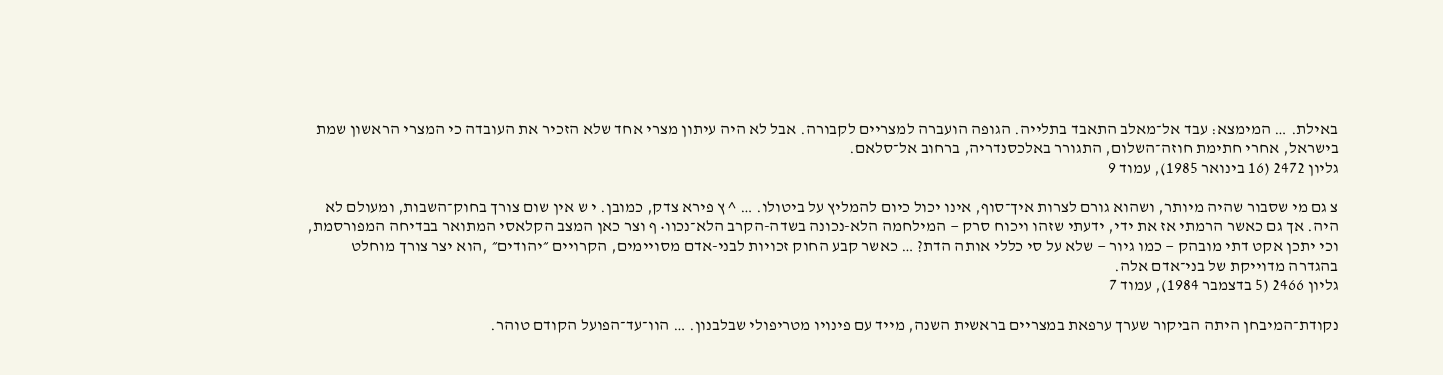באילת. … המימצא: עבד אל־מאלב התאבד בתלייה. הגופה הועברה למצריים לקבורה. אבל לא היה עיתון מצרי אחד שלא הזכיר את העובדה כי המצרי הראשון שמת בישראל, אחרי חתימת חוזה־השלום, התגורר באלכסנדריה, ברחוב אל־סלאם.
גליון 2472 (16 בינואר 1985), עמוד 9

צ גם מי שסבור שהיה מיותר, ושהוא גורם לצרות איך־סוף, אינו יכול כיום להמליץ על ביטולו. … ^ ץ פירא צדק, כמובן. י ש אין שום צורך בחוק־השבות, ומעולם לא היה. אך גם כאשר הרמתי אז את ידי, ידעתי שזהו ויכוח סרק — המילחמה הלא-נכונה בשדה-הקרב הלא־נכוו• ף וצר כאן המצב הקלאסי המתואר בבדיחה המפורסמת, וכי יתכן אקט דתי מובהק — כמו גיור — שלא על סי כללי אותה הדת? … כאשר קבע החוק זכויות לבני-אדם מסויימים, הקרויים ״יהודים״ ,הוא יצר צורך מוחלט בהגדרה מדוייקת של בני־אדם אלה.
גליון 2466 (5 בדצמבר 1984), עמוד 7

נקודת־המיבחן היתה הביקור שערך ערפאת במצריים בראשית השנה, מייד עם פינויו מטריפולי שבלבנון. … הוו־עד־הפועל הקודם טוהר.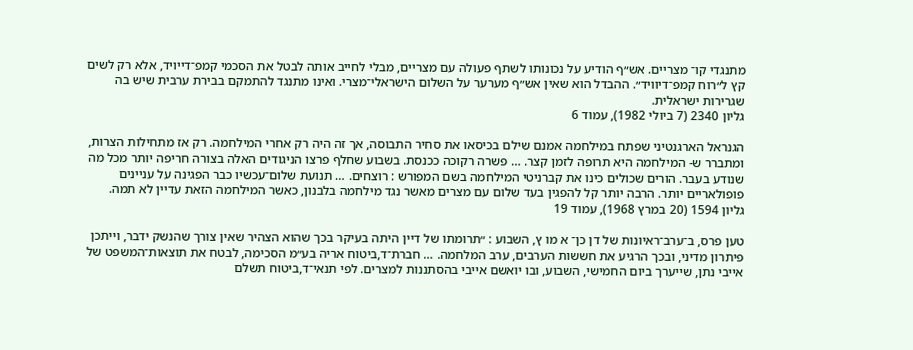מתנגדי קו־ מצריים. אש״ף הודיע על נכונותו לשתף פעולה עם מצריים, מבלי לחייב אותה לבטל את הסכמי קמפ־דייויד, אלא רק לשים קץ ל״רוח קמפ־דיוויד״. ההבדל הוא שאין אש״ף מערער על השלום הישראלי־מצרי. ואינו מתנגד להתמקם בבירת ערבית שיש בה שגרירות ישראלית.
גליון 2340 (7 ביולי 1982), עמוד 6

הגנראל הארגנטיני שפתח במילחמה אמנם שילם בכיסאו את סחיר התבוסה, אך זה היה רק אחרי המילחמה. רק אז מתחילות הצרות, ומתברר ש- המילחמה היא תרופה לזמן קצר. … פשרה רקוכה ככנסת. בשבוע שחלף פרצו הניגודים האלה בצורה חריפה יותר מכל מה שנודע בעבר. הורים שכולים כינו את קברניטי המילחמה בשם המפורש : רוצחים. … תנועת שלום־עכשיו כבר הפגינה על עניינים פופולאריים יותר. הרבה יותר קל להפגין בעד שלום עם מצרים מאשר נגד מילחמה בלבנון, כאשר המילחמה הזאת עדיין לא תמה.
גליון 1594 (20 במרץ 1968), עמוד 19

טען פרס, ב־ערב־ראיונות של דן כן־ א מו ץ, השבוע : ״תרומתו של דיין היתה בעיקר בכך שהוא הצהיר שאין צורך שהנשק ידבר, וייתכן פיתרון מדיני, ובכך הרגיע את חששות הערבים, ערב המלחמה. … חברת־ד,ביטוח אריה בע״מ הסכימה, לבטח את תוצאות־המשפט של אייבי נתן, שייערך ביום החמישי, השבוע, ובו יואשם אייבי בהסתננות למצרים. לפי תנאי־ד,ביטוח תשלם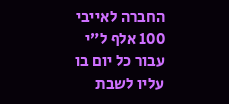החברה לאייבי 100 אלף ל״י עבור כל יום בו עליו לשבת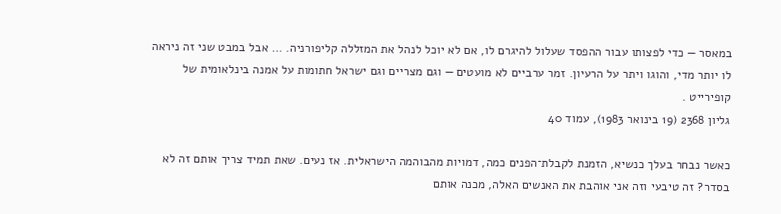במאסר — כדי לפצותו עבור ההפסד שעלול להיגרם לו, אם לא יוכל לנהל את המזללה קליפורניה. … אבל במבט שני זה ניראה לו יותר מדי, והוגו ויתר על הרעיון. זמר ערביים לא מועטים — וגם מצריים וגם ישראל חתומות על אמנה בינלאומית של קופירייט .
גליון 2368 (19 בינואר 1983), עמוד 40

כאשר נבחר בעלך כנשיא, הזמנת לקבלת־הפנים כמה, דמויות מהבוהמה הישראלית. אז נעים. שאת תמיד צריך אותם זה לא בסדר? זה טיבעי וזה אני אוהבת את האנשים האלה, מכנה אותם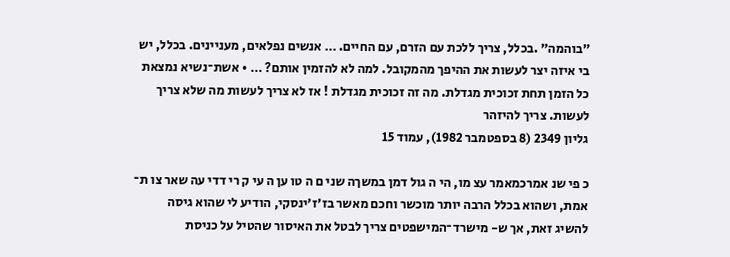״בוהמה״ .בכלל, צריך ללכת עם הזרם, עם החיים. … אנשים נפלאים, מעניינים. בכלל, יש בי איזה יצר לעשות את ההיפך מהמקובל. למה לא להזמין אותם? … • אשת־נשיא נמצאת כל הזמן תחת זכוכית מגדלת. מה זה זכוכית מגדלת ! אז לא צריך לעשות מה שלא צריך לעשות. צריך להיזהר
גליון 2349 (8 בספטמבר 1982), עמוד 15

כ פי שנ אמרכמאמר עצ מו, הי ה גול דמן במשךה שני ם ה טו ען ה עי ק רי דדי עה שאר צו ת־ אמת, ושהוא בכלל הרבה יותר מוכשר וחכם מאשר בז׳ז׳ינסקי, הודיע לי שהוא גיסה להשיג זאת, אך ש- מישרד־המישפטים צריך לבטל את האיסור שהטיל על כניסת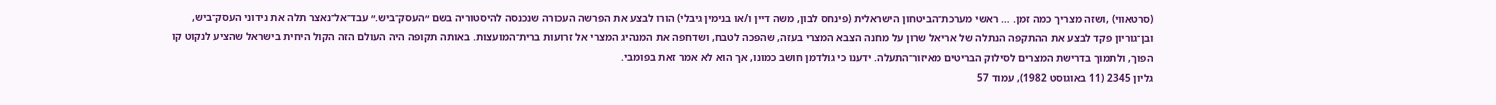(סרטאווי) ,ושזה מצריך כמה זמן. … ראשי מערכת־הביטחון הישראלית (פינחס לבון, משה דיין ו/או בנימין גיבלי) הורו לבצע את הפרשה העכורה שנכנסה להיסטוריה בשם ״העסק־ביש.״ עבד־אל־נאצר תלה את נידוני העסק־ביש, ובן־גוריון פקד לבצע את ההתקפה הנתלה של אריאל שרון על מחנה הצבא המצרי בעזה, שהפכה לטבח, ושדחפה את המנהיג המצרי אל זרועות ברית־המועצות. באותה תקופה היה העולם הזה הקול היחית בישראל שהציע לנקוט קו הפוך, ולתמוך בדרישת המצרים לסילוק הבריטים מאיזור־התעלה. ידענו כי גולדמן חושב כמונו, אך הוא לא אמר זאת בפומבי.
גליון 2345 (11 באוגוסט 1982), עמוד 57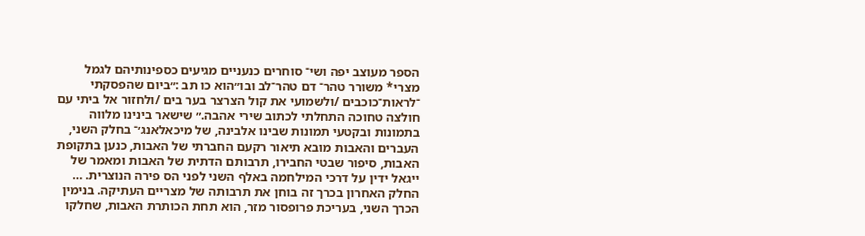הספר מעוצב יפה ושי־ סוחרים כנעניים מגיעים כספינותיהם לגמל מצרי* משורר טהר־ דם טהר־לב ובו״הוא כו תב :״ביום שהפסקתי ־לראות־כוכבים /ולשמועי את קול הצרצר בער בים /ולחזור אל ביתי עם חולצה טחוכה התחלתי לכתוב שירי אהבה.״ שישאר בינינו מלווה בתמונות ובקטעי תמונות שבינו אלבינה, של מיכאלאנג׳־ בחלק השני, העברים והאבות מובא תיאור רקעם החברתי של האבות, כנען בתקופת האבות, סיפור שבטי החבירו, תרבותם הדתית של האבות ומאמר של ייגאל ידין על דרכי המילחמה באלף השני לפני הס פירה הנוצרית. … החלק האחרון בכרך זה בוחן את תרבותה של מצריים העתיקה. בנימין הכרך השני, בעריכת פרופסור מזר, הוא תחת הכותרת האבות, שחלקו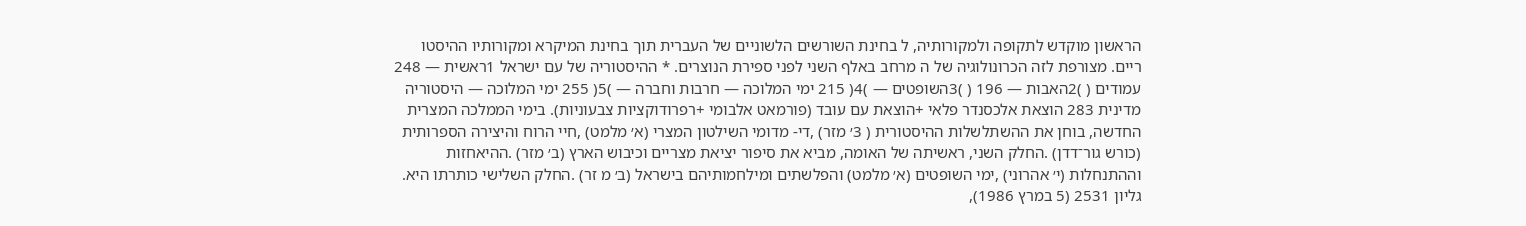הראשון מוקדש לתקופה ולמקורותיה, ל בחינת השורשים הלשוניים של העברית תוך בחינת המיקרא ומקורותיו ההיסטו ריים. מצורפת לזה הכרונולוגיה של ה מרחב באלף השני לפני ספירת הנוצרים. * ההיסטוריה של עם ישראל 1ראשית — 248 עמודים ( )2האבות — 196 ( )3השופטים — )4( 215 ימי המלוכה — חרבות וחברה — )5( 255 ימי המלוכה — היסטוריה מדינית 283 הוצאת אלכסנדר פלאי +הוצאת עם עובד (פורמאט אלבומי +רפרודוקציות צבעוניות). בימי הממלכה המצרית החדשה, בוחן את ההשתלשלות ההיסטורית ( 3׳ מזר) ,די- מדומי השילטון המצרי (א׳ מלמט) ,חיי הרוח והיצירה הספרותית (כורש גור־דדן) .החלק השני, ראשיתה של האומה, מביא את סיפור יציאת מצריים וכיבוש הארץ (ב׳ מזר) .ההיאחזות וההתנחלות (י׳ אהרוני) ,ימי השופטים (א׳ מלמט) והפלשתים ומילחמותיהם בישראל (ב׳ מ זר) .החלק השלישי כותרתו היא.
גליון 2531 (5 במרץ 1986),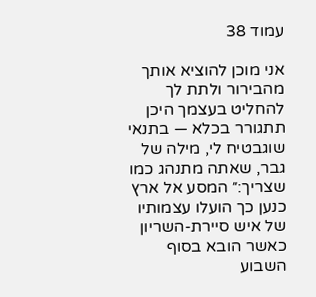עמוד 38

אני מוכן להוציא אותך מהבירור ולתת לך להחליט בעצמך היכן תתגורר בכלא — בתנאי שוגבטיח לי, מילה של גבר, שאתה מתנהג כמו שצריך:״ המסע אל ארץ כנען כך הועלו עצמותיו של איש סיירת-השריון כאשר הובא בסוף השבוע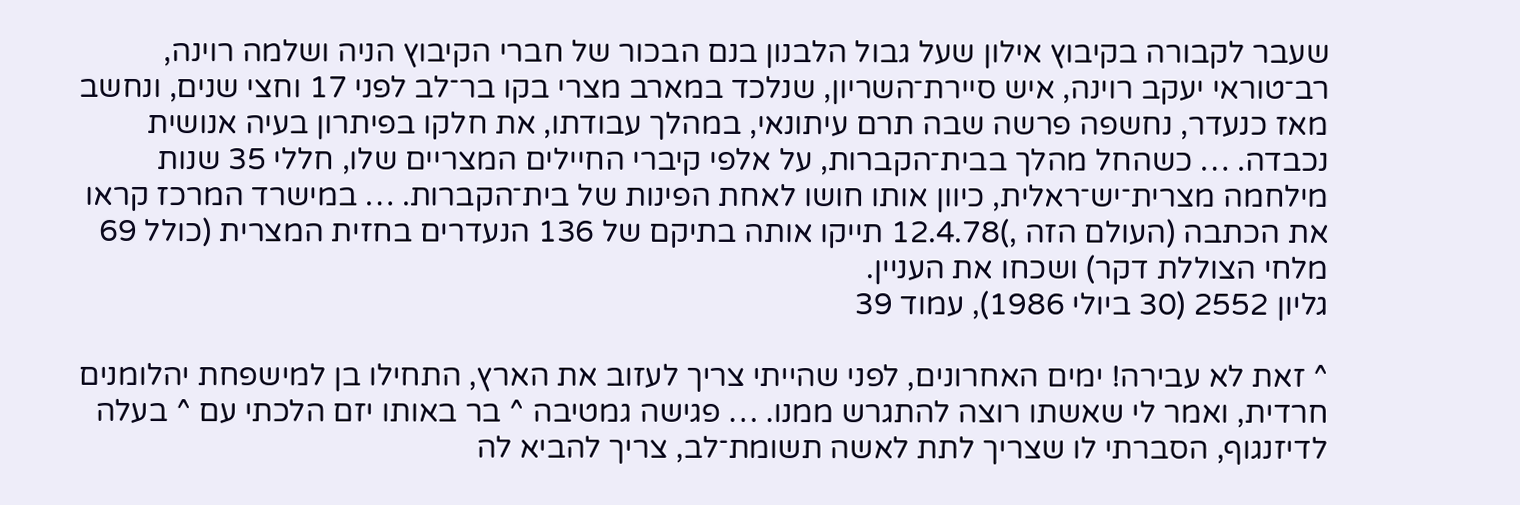שעבר לקבורה בקיבוץ אילון שעל גבול הלבנון בנם הבכור של חברי הקיבוץ הניה ושלמה רוינה, רב־טוראי יעקב רוינה, איש סיירת־השריון, שנלכד במארב מצרי בקו בר־לב לפני 17 וחצי שנים, ונחשב מאז כנעדר, נחשפה פרשה שבה תרם עיתונאי, במהלך עבודתו, את חלקו בפיתרון בעיה אנושית נכבדה. … כשהחל מהלך בבית־הקברות, על אלפי קיברי החיילים המצריים שלו, חללי 35 שנות מילחמה מצרית־יש־ראלית, כיוון אותו חושו לאחת הפינות של בית־הקברות. … במישרד המרכז קראו את הכתבה (העולם הזה ,)12.4.78 תייקו אותה בתיקם של 136 הנעדרים בחזית המצרית (כולל 69 מלחי הצוללת דקר) ושכחו את העניין.
גליון 2552 (30 ביולי 1986), עמוד 39

^ זאת לא עבירה! ימים האחרונים, לפני שהייתי צריך לעזוב את הארץ, התחילו בן למישפחת יהלומנים חרדית, ואמר לי שאשתו רוצה להתגרש ממנו. … פגישה גמטיבה ^ בר באותו יזם הלכתי עם ^ בעלה לדיזנגוף, הסברתי לו שצריך לתת לאשה תשומת־לב, צריך להביא לה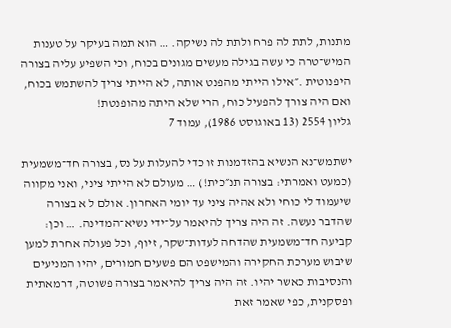מתנות, לתת לה פרח ולתת לה נשיקה. … הוא תמה בעיקר על טענות המיש־טרה כי עשה בגילה מעשים מגונים בכוח, וכי השפיע עליה בצורה היפנוטית .״אילו הייתי מהפנט אותה, לא הייתי צריך להשתמש בכוח, ואם היה צורך להפעיל כוח, הרי שלא היתה מהופנטת!
גליון 2554 (13 באוגוסט 1986), עמוד 7

ישתמש־נא הנשיא בהזדמנות זו כדי להעלות על נס, בצורה חד־משמעית (כמעט ואמרתי: בצורה תנ״כית!) … מעולם לא הייתי ציני, ואני מקווה שיעמוד לי כוחי ולא אהיה ציני עד יומי האחרון. אולם ל א בצורה שהדבר נעשה. זה היה צריך להיאמר על־ידי נשיא־המדינה. … וכן: קביעה חד־משמעית שהדחה לעדות־שקר, זיוף, וכל פעולה אחרת למען שיבוש מערכת החקירה והמישפט הם פשעים חמורים, יהיו המניעים והנסיבות כאשר יהיו. זה היה צריך להיאמר בצורה פשוטה, דרמאתית ופסקנית, כפי שאמר זאת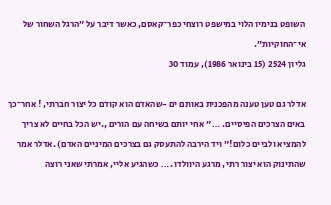השופט בנימיו הלוי במישפט רוצחי כפר־קאסם, כאשר דיבר על ״הרגל השחור של אי־החוקיות״.
גליון 2524 (15 בינואר 1986), עמוד 30

אדלר גם טען טענה מהפכנית באותם ים -שהאדם הוא קודם כל יצור חברתי, ! אחר־כך באים הצרכים הפיסיים. … ״ אחי יותם בשיחה עם הורים ,.יש הכל בחיים לא צריך להמציא ולביים כלום!״ ויד הירבה להתעסק גם בצרכים המיניים האדם) .אדלר אמר שהתינוק הוא יצור רתי, מרגע היוולדו. … כשהגיע אליי, אמרתי שאני רוצה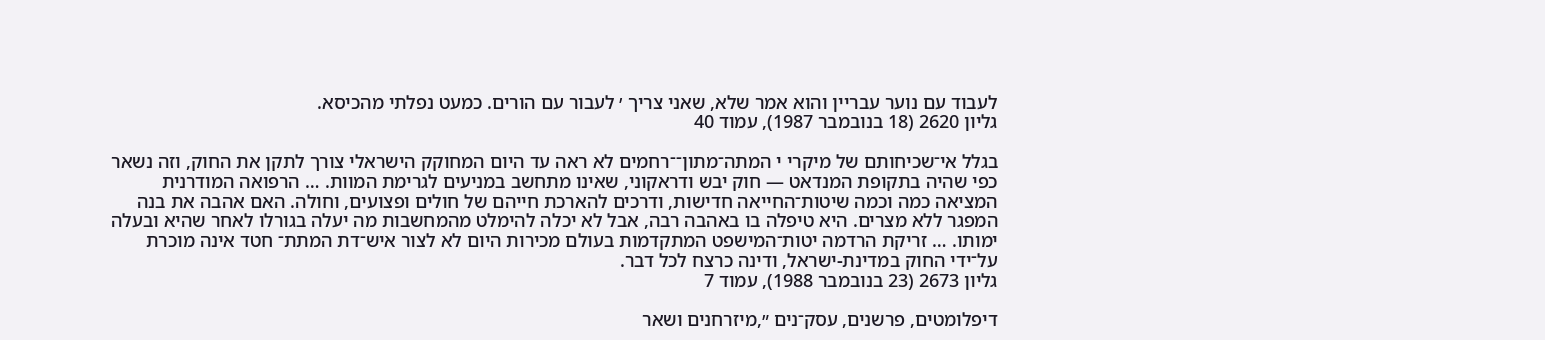לעבוד עם נוער עבריין והוא אמר שלא, שאני צריך ׳ לעבור עם הורים. כמעט נפלתי מהכיסא.
גליון 2620 (18 בנובמבר 1987), עמוד 40

בגלל אי־שכיחותם של מיקרי י המתה־מתון־־רחמים לא ראה עד היום המחוקק הישראלי צורך לתקן את החוק, וזה נשאר כפי שהיה בתקופת המנדאט — חוק יבש ודראקוני, שאינו מתחשב במניעים לגרימת המוות. … הרפואה המודרנית המציאה כמה וכמה שיטות־החייאה חדישות, ודרכים להארכת חייהם של חולים ופצועים, וחולה. האם אהבה את בנה המפגר ללא מצרים. היא טיפלה בו באהבה רבה, אבל לא יכלה להימלט מהמחשבות מה יעלה בגורלו לאחר שהיא ובעלה ימותו. … זריקת הרדמה יטות־המישפט המתקדמות בעולם מכירות היום לא לצור איש־דת המתת־ חטד אינה מוכרת על־ידי החוק במדינת-ישראל, ודינה כרצח לכל דבר.
גליון 2673 (23 בנובמבר 1988), עמוד 7

דיפלומטים, פרשנים, עסק־נים ״,מיזרחנים ושאר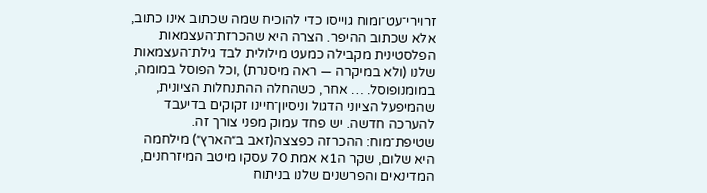זרוירי־עט־ומוח גוייסו כדי להוכיח שמה שכתוב אינו כתוב, אלא שכתוב ההיפר. הצרה היא שהכרזת־העצמאות הפלסטינית מקבילה כמעט מילולית לבד גילת־העצמאות שלנו (ולא במיקרה — ראה מיסנרת) ,וכל הפוסל במומה, במומנופוסל. … אחר, כשהחלה ההתנחלות הציונית, שהמיפעל הציוני הדגול וניסיון־חיינו זקוקים בדיעבד להערכה חדשה. יש פחד עמוק מפני צורך זה. שטיפת־מוח: ההכרזה כפצצה(זאב ב״הארץ״) מילחמה היא שלום, שקר ה1א אמת 70 עסקו מיטב המיזרחנים, המדינאים והפרשנים שלנו בניתוח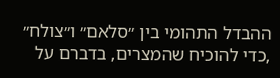ההבדל התהומי בין ״סלאם״ ו״צולח״ ,כדי להוכיח שהמצרים, בדברם על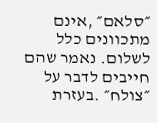״סלאם״ ,אינם מתכוונים כלל לשלום. נאמר שהם חייבים לדבר על ״צולח״ .בעזרת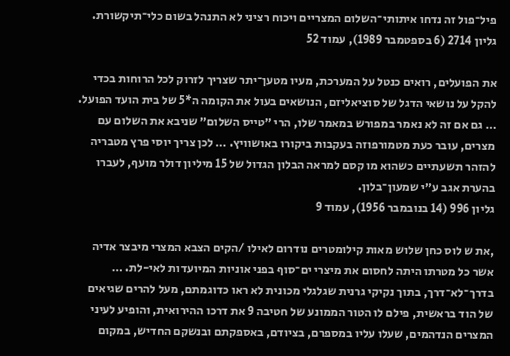פיל־פול זה נדחו איתותי־השלום המצריים ויכוח רציני לא התנהל בשום כלי־תיקשורת.
גליון 2714 (6 בספטמבר 1989), עמוד 52

את הפועלים, רואים כנטל על המערכת, מעיו מטען־יתר שצריך לזרוק לכל הרוחות בכדי להקל על נושאי הדגל של סוציאליזם, הנושאים בעול את הקומה ה*5 של בית הועד הפועל. … גם אם זה לא נאמר במפורש במאמר שלו, הרי ״טייס השלום״ שניבא את השלום עם מצרים, עובר כעת מטמורפוזה בעקבות ביקורו באושוויץ. … לכן צריך יוסי פרץ מטבריה להזהר תשעתיים כשהוא מו קסם למראה הבלון הגדול של 15 מיליון דולר מועף, לעברו בהערת אגב ע״י שמעון־בלון.
גליון 996 (14 בנובמבר 1956), עמוד 9

,את ש לוס כחן שלוש מאות קילומטרים נודרום לאילו /הקים הצבא המצרי מיבצר אדיה אשר כל מטרתו היתה לחסום את מיצרי ים־סוף בפני אוניות המיועדות לאי-לת. … בדרך־לא־דרך, בתוך נקיקי גרנית שגלגלי מכונית לא ראו כדוגמתם, מעל להרים שגיאים של הוד בראשית, פילם לו הטור הממונע של חטיבה 9 את דרכו ההירואית, והופיע לעיני המצרים הנדהמים, שעלו עליו במספרם, בציודם, באספקתם ובנשקם החדיש, במקום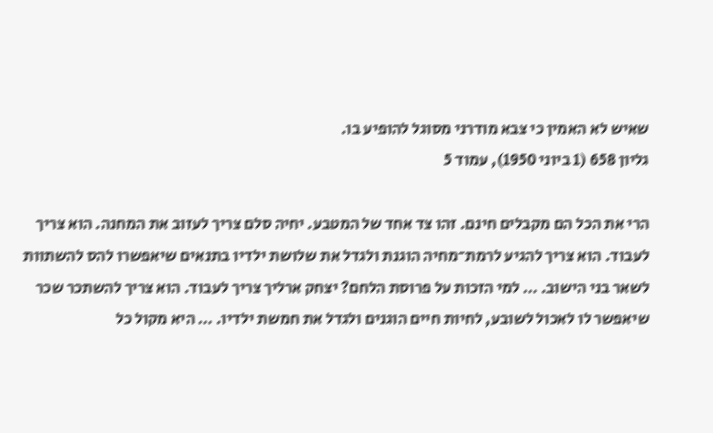שאיש לא האמין כי צבא מודרני מסוגל להופיע בו.
גליון 658 (1 ביוני 1950), עמוד 5

הרי את הכל הם מקבלים חינם. זהו צד אחד של המטבע. יחיה סלם צריך לעזוב את המחנה. הוא צריך לעבוד. הוא צריך להגיע לרמת־מחיה הוגנת ולגדל את שלושת ילדיו בתנאים שיאפשרו להס להשתוות לשאר בני הישוב. … למי הזכות על פרוסת הלחם? יצחק ארליך צריך לעבוד. הוא צריך להשתכר שכר שיאפשר לו לאכול לשובע, לחיות חיים הוגנים ולגדל את חמשת ילדיו. … היא מקול כל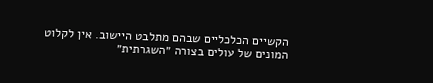הקשיים הכלכליים שבהם מתלבט היישוב. אין לקלוט המונים של עולים בצורה ״השגרתית״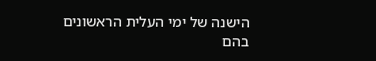הישנה של ימי העלית הראשונים בהם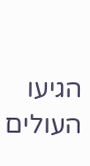הגיעו העולים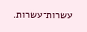עשרות־עשרות.